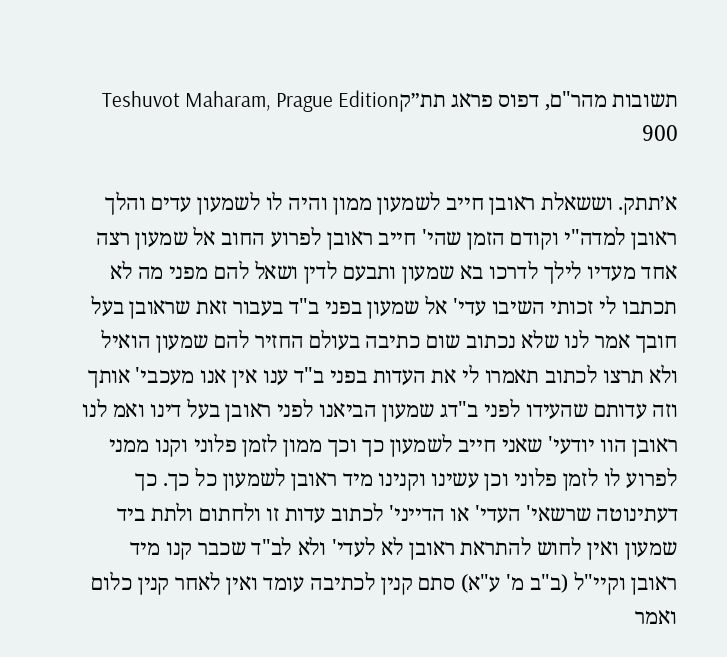תשובות מהר"ם, דפוס פראג תת״קTeshuvot Maharam, Prague Edition 900

א׳תתק. וששאלת ראובן חייב לשמעון ממון והיה לו לשמעון עדים והלך ראובן למדה"י וקודם הזמן שהי' חייב ראובן לפרוע החוב אל שמעון רצה אחד מעדיו לילך לדרכו בא שמעון ותבעם לדין ושאל להם מפני מה לא תכתבו לי זכותי השיבו עדי' אל שמעון בפני ב"ד בעבור זאת שראובן בעל חובך אמר לנו שלא נכתוב שום כתיבה בעולם החזיר להם שמעון הואיל ולא תרצו לכתוב תאמרו לי את העדות בפני ב"ד ענו אין אנו מעכבי' אותך וזה עדותם שהעידו לפני ב"דג שמעון הביאנו לפני ראובן בעל דינו ואמ לנו ראובן הוו יודעי' שאני חייב לשמעון כך וכך ממון לזמן פלוני וקנו ממני לפרוע לו לזמן פלוני וכן עשינו וקנינו מיד ראובן לשמעון כל כך. כך דעתינוטה שרשאי' העדי' או הדייני' לכתוב עדות זו ולחתום ולתת ביד שמעון ואין לחוש להתראת ראובן לא לעדי' ולא לב"ד שכבר קנו מיד ראובן וקיי"ל (ב"ב מ' ע"א) סתם קנין לכתיבה עומד ואין לאחר קנין כלום ואמר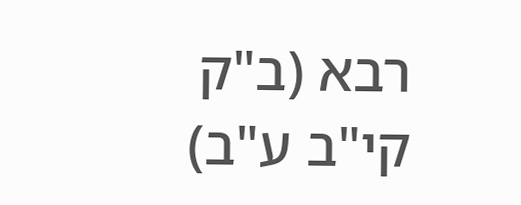רבא (ב"ק קי"ב ע"ב)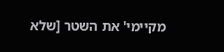מקיימי' את השטר [שלא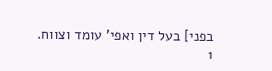בפני] בעל דין ואפי' עומד וצווח.
1